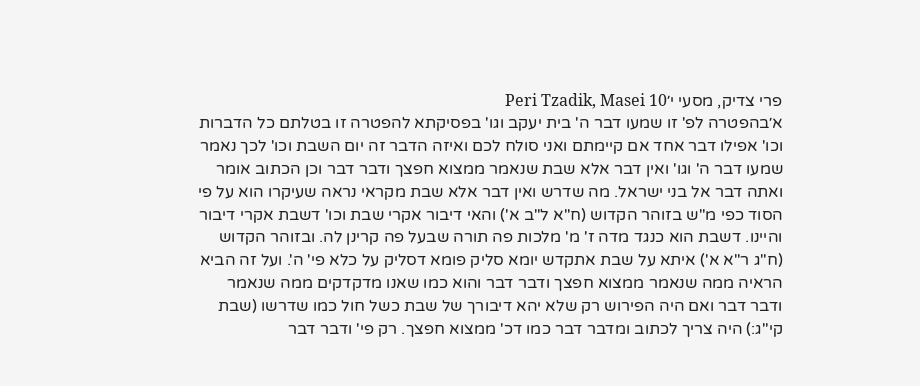פרי צדיק, מסעי י׳Peri Tzadik, Masei 10
א׳בהפטרה לפ' זו שמעו דבר ה' בית יעקב וגו' בפסיקתא להפטרה זו בטלתם כל הדברות וכו' אפילו דבר אחד אם קיימתם ואני סולח לכם ואיזה הדבר זה יום השבת וכו' לכך נאמר שמעו דבר ה' וגו' ואין דבר אלא שבת שנאמר ממצוא חפצך ודבר דבר וכן הכתוב אומר ואתה דבר אל בני ישראל. מה שדרש ואין דבר אלא שבת מקראי נראה שעיקרו הוא על פי הסוד כפי מ"ש בזוהר הקדוש (ח"א ל"ב א') והאי דיבור אקרי שבת וכו' דשבת אקרי דיבור והיינו. דשבת הוא כנגד מדה ז' מ' מלכות פה תורה שבעל פה קרינן לה. ובזוהר הקדוש (ח"ג ר"א א') איתא על שבת אתקדש יומא סליק פומא דסליק על כלא פי' ה'. ועל זה הביא הראיה ממה שנאמר ממצוא חפצך ודבר דבר והוא כמו שאנו מדקדקים ממה שנאמר ודבר דבר ואם היה הפירוש רק שלא יהא דיבורך של שבת כשל חול כמו שדרשו (שבת קי"ג:) היה צריך לכתוב ומדבר דבר כמו דכ' ממצוא חפצך. רק פי' ודבר דבר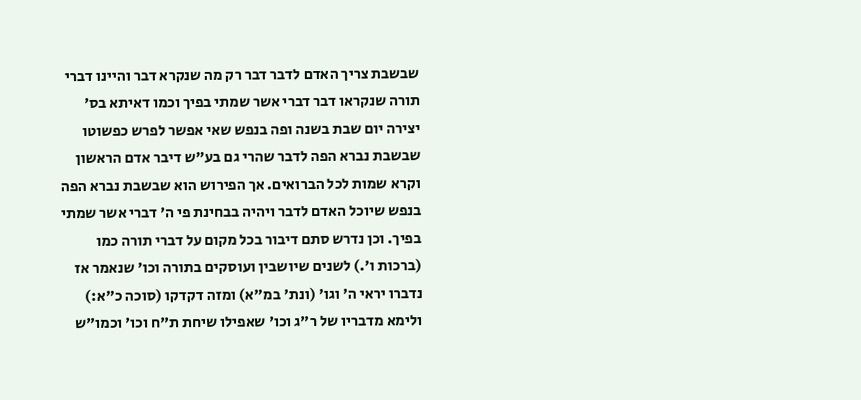שבשבת צריך האדם לדבר דבר רק מה שנקרא דבר והיינו דברי תורה שנקראו דבר דברי אשר שמתי בפיך וכמו דאיתא בס' יצירה יום שבת בשנה ופה בנפש שאי אפשר לפרש כפשוטו שבשבת נברא הפה לדבר שהרי גם בע"ש דיבר אדם הראשון וקרא שמות לכל הברואים. אך הפירוש הוא שבשבת נברא הפה בנפש שיוכל האדם לדבר ויהיה בבחינת פי ה' דברי אשר שמתי בפיך. וכן נדרש סתם דיבור בכל מקום על דברי תורה כמו (ברכות ו'.) לשנים שיושבין ועוסקים בתורה וכו' שנאמר אז נדברו יראי ה' וגו' (ונת' במ"א) ומזה דקדקו (סוכה כ"א:) ולימא מדבריו של ר"ג וכו' שאפילו שיחת ת"ח וכו' וכמו"ש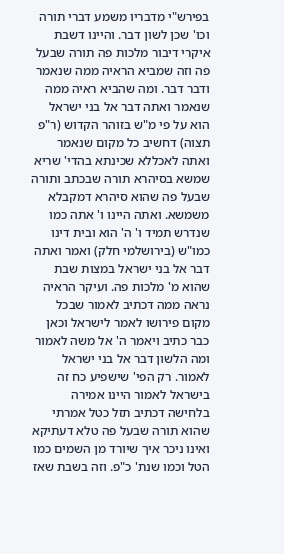בפירש"י מדבריו משמע דברי תורה וכו' שכן לשון דבר. והיינו דשבת איקרי דיבור מלכות פה תורה שבעל פה וזה שמביא הראיה ממה שנאמר ודבר דבר. ומה שהביא ראיה ממה שנאמר ואתה דבר אל בני ישראל הוא על פי מ"ש בזוהר הקדוש (ר"פ תצוה) דחשיב כל מקום שנאמר ואתה לאכללא שכינתא בהדי' שריא שמשא בסיהרא תורה שבכתב ותורה שבעל פה שהוא סיהרא דמקבלא משמשא. ואתה היינו ו' אתה כמו שנדרש תמיד ו' ה' הוא ובית דינו כמו"ש (בירושלמי חלק) ואמר ואתה דבר אל בני ישראל במצות שבת שהוא מ' מלכות פה. ועיקר הראיה נראה ממה דכתיב לאמור שבכל מקום פירושו לאמר לישראל וכאן כבר כתיב ויאמר ה' אל משה לאמור ומה הלשון דבר אל בני ישראל לאמור. רק הפי' שישפיע כח זה בישראל לאמור היינו אמירה בלחישה דכתיב תזל כטל אמרתי שהוא תורה שבעל פה טלא דעתיקא ואינו ניכר איך שיורד מן השמים כמו הטל וכמו שנת' כ"פ. וזה בשבת שאז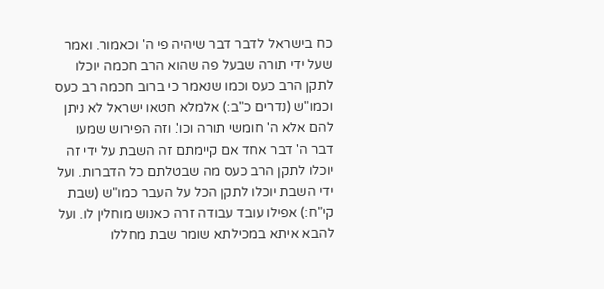כח בישראל לדבר דבר שיהיה פי ה' וכאמור. ואמר שעל ידי תורה שבעל פה שהוא הרב חכמה יוכלו לתקן הרב כעס וכמו שנאמר כי ברוב חכמה רב כעס וכמו"ש (נדרים כ"ב:) אלמלא חטאו ישראל לא ניתן להם אלא ה' חומשי תורה וכו'. וזה הפירוש שמעו דבר ה' דבר אחד אם קיימתם זה השבת על ידי זה יוכלו לתקן הרב כעס מה שבטלתם כל הדברות. ועל ידי השבת יוכלו לתקן הכל על העבר כמו"ש (שבת קי"ח:) אפילו עובד עבודה זרה כאנוש מוחלין לו. ועל להבא איתא במכילתא שומר שבת מחללו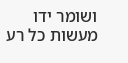ושומר ידו מעשות כל רע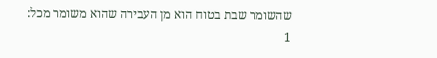שהשומר שבת בטוח הוא מן העבירה שהוא משומר מכל:
1